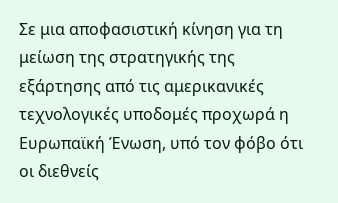Σε μια αποφασιστική κίνηση για τη μείωση της στρατηγικής της εξάρτησης από τις αμερικανικές τεχνολογικές υποδομές προχωρά η Ευρωπαϊκή Ένωση, υπό τον φόβο ότι οι διεθνείς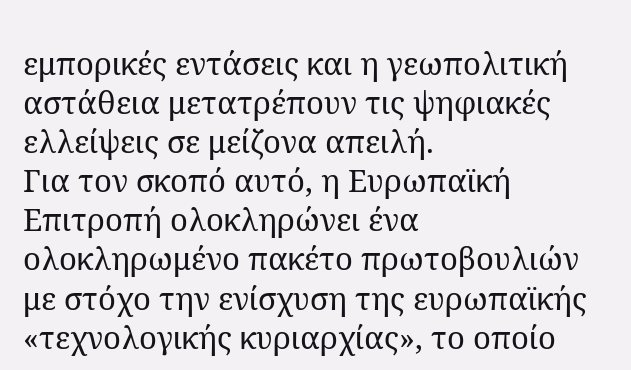εμπορικές εντάσεις και η γεωπολιτική αστάθεια μετατρέπουν τις ψηφιακές ελλείψεις σε μείζονα απειλή.
Για τον σκοπό αυτό, η Ευρωπαϊκή Επιτροπή ολοκληρώνει ένα ολοκληρωμένο πακέτο πρωτοβουλιών με στόχο την ενίσχυση της ευρωπαϊκής «τεχνολογικής κυριαρχίας», το οποίο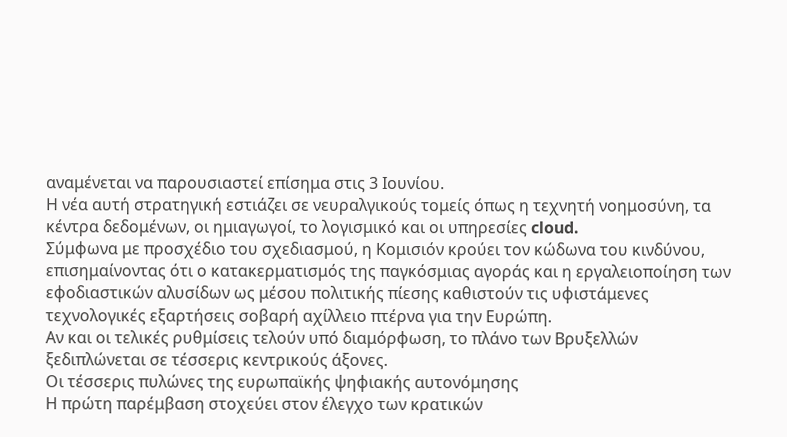αναμένεται να παρουσιαστεί επίσημα στις 3 Ιουνίου.
Η νέα αυτή στρατηγική εστιάζει σε νευραλγικούς τομείς όπως η τεχνητή νοημοσύνη, τα κέντρα δεδομένων, οι ημιαγωγοί, το λογισμικό και οι υπηρεσίες cloud.
Σύμφωνα με προσχέδιο του σχεδιασμού, η Κομισιόν κρούει τον κώδωνα του κινδύνου, επισημαίνοντας ότι ο κατακερματισμός της παγκόσμιας αγοράς και η εργαλειοποίηση των εφοδιαστικών αλυσίδων ως μέσου πολιτικής πίεσης καθιστούν τις υφιστάμενες τεχνολογικές εξαρτήσεις σοβαρή αχίλλειο πτέρνα για την Ευρώπη.
Αν και οι τελικές ρυθμίσεις τελούν υπό διαμόρφωση, το πλάνο των Βρυξελλών ξεδιπλώνεται σε τέσσερις κεντρικούς άξονες.
Οι τέσσερις πυλώνες της ευρωπαϊκής ψηφιακής αυτονόμησης
Η πρώτη παρέμβαση στοχεύει στον έλεγχο των κρατικών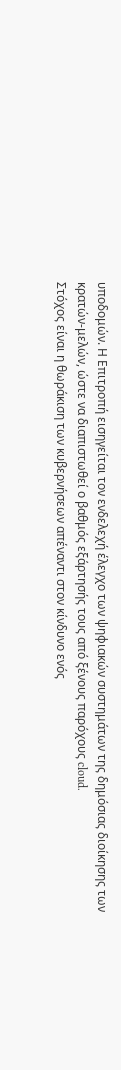υποδομών. Η Επιτροπή εισηγείται τον ενδελεχή έλεγχο των ψηφιακών συστημάτων της δημόσιας διοίκησης των κρατών-μελών, ώστε να διαπιστωθεί ο βαθμός εξάρτησής τους από ξένους παρόχους cloud.
Στόχος είναι η θωράκιση των κυβερνήσεων απέναντι στον κίνδυνο ενός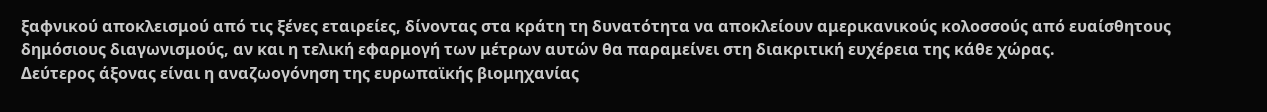ξαφνικού αποκλεισμού από τις ξένες εταιρείες, δίνοντας στα κράτη τη δυνατότητα να αποκλείουν αμερικανικούς κολοσσούς από ευαίσθητους δημόσιους διαγωνισμούς, αν και η τελική εφαρμογή των μέτρων αυτών θα παραμείνει στη διακριτική ευχέρεια της κάθε χώρας.
Δεύτερος άξονας είναι η αναζωογόνηση της ευρωπαϊκής βιομηχανίας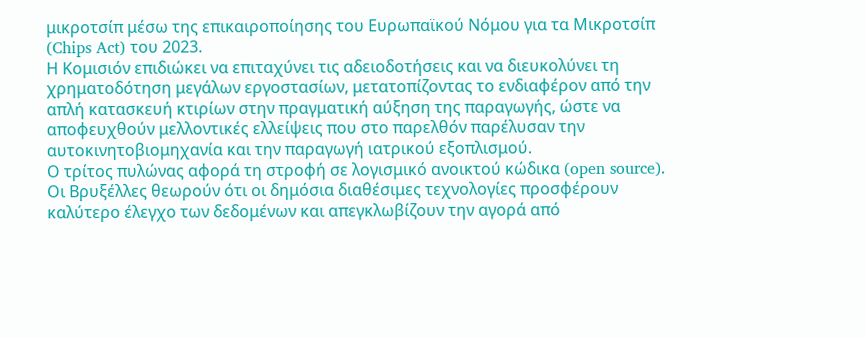μικροτσίπ μέσω της επικαιροποίησης του Ευρωπαϊκού Νόμου για τα Μικροτσίπ (Chips Act) του 2023.
Η Κομισιόν επιδιώκει να επιταχύνει τις αδειοδοτήσεις και να διευκολύνει τη χρηματοδότηση μεγάλων εργοστασίων, μετατοπίζοντας το ενδιαφέρον από την απλή κατασκευή κτιρίων στην πραγματική αύξηση της παραγωγής, ώστε να αποφευχθούν μελλοντικές ελλείψεις που στο παρελθόν παρέλυσαν την αυτοκινητοβιομηχανία και την παραγωγή ιατρικού εξοπλισμού.
Ο τρίτος πυλώνας αφορά τη στροφή σε λογισμικό ανοικτού κώδικα (open source). Οι Βρυξέλλες θεωρούν ότι οι δημόσια διαθέσιμες τεχνολογίες προσφέρουν καλύτερο έλεγχο των δεδομένων και απεγκλωβίζουν την αγορά από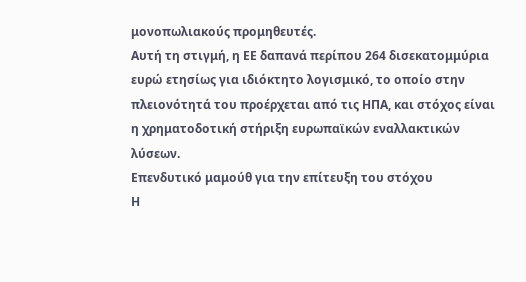μονοπωλιακούς προμηθευτές.
Αυτή τη στιγμή, η ΕΕ δαπανά περίπου 264 δισεκατομμύρια ευρώ ετησίως για ιδιόκτητο λογισμικό, το οποίο στην πλειονότητά του προέρχεται από τις ΗΠΑ, και στόχος είναι η χρηματοδοτική στήριξη ευρωπαϊκών εναλλακτικών λύσεων.
Επενδυτικό μαμούθ για την επίτευξη του στόχου
Η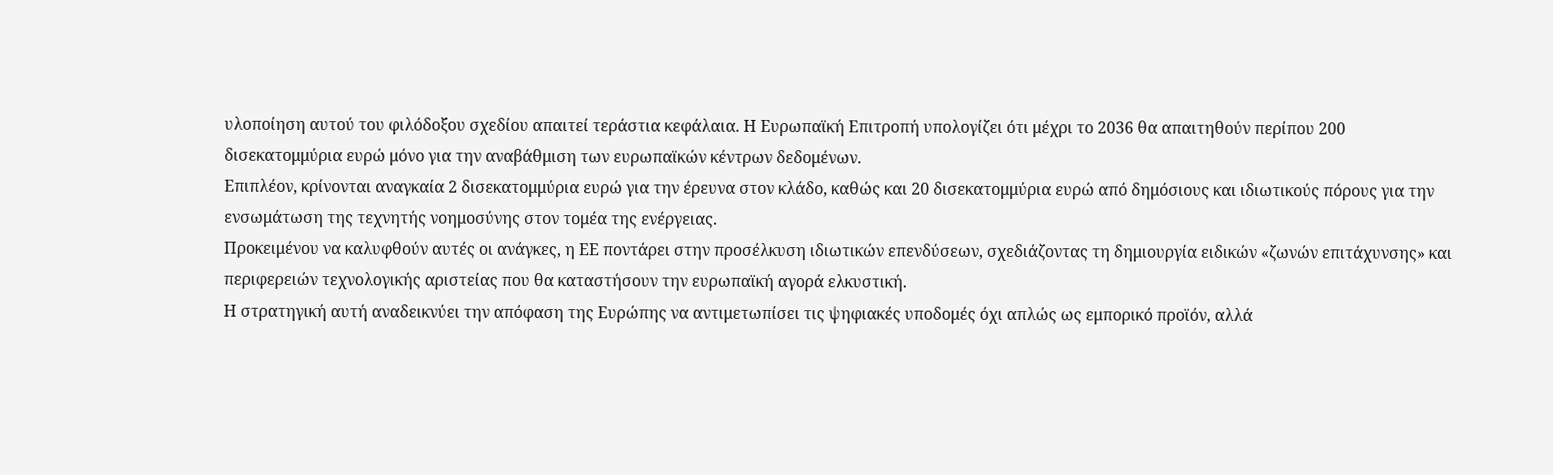υλοποίηση αυτού του φιλόδοξου σχεδίου απαιτεί τεράστια κεφάλαια. Η Ευρωπαϊκή Επιτροπή υπολογίζει ότι μέχρι το 2036 θα απαιτηθούν περίπου 200 δισεκατομμύρια ευρώ μόνο για την αναβάθμιση των ευρωπαϊκών κέντρων δεδομένων.
Επιπλέον, κρίνονται αναγκαία 2 δισεκατομμύρια ευρώ για την έρευνα στον κλάδο, καθώς και 20 δισεκατομμύρια ευρώ από δημόσιους και ιδιωτικούς πόρους για την ενσωμάτωση της τεχνητής νοημοσύνης στον τομέα της ενέργειας.
Προκειμένου να καλυφθούν αυτές οι ανάγκες, η ΕΕ ποντάρει στην προσέλκυση ιδιωτικών επενδύσεων, σχεδιάζοντας τη δημιουργία ειδικών «ζωνών επιτάχυνσης» και περιφερειών τεχνολογικής αριστείας που θα καταστήσουν την ευρωπαϊκή αγορά ελκυστική.
Η στρατηγική αυτή αναδεικνύει την απόφαση της Ευρώπης να αντιμετωπίσει τις ψηφιακές υποδομές όχι απλώς ως εμπορικό προϊόν, αλλά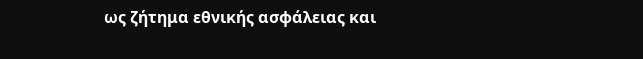ως ζήτημα εθνικής ασφάλειας και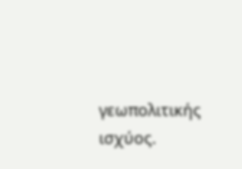γεωπολιτικής ισχύος.